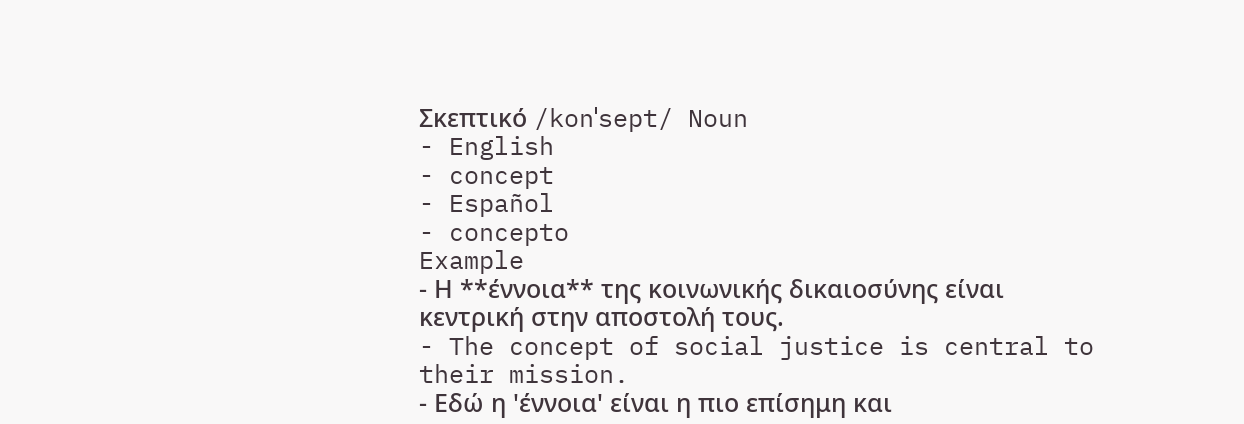Σκεπτικό /konˈsept/ Noun
- English
- concept
- Español
- concepto
Example
- Η **έννοια** της κοινωνικής δικαιοσύνης είναι κεντρική στην αποστολή τους.
- The concept of social justice is central to their mission.
- Εδώ η 'έννοια' είναι η πιο επίσημη και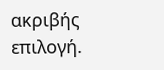ακριβής επιλογή.